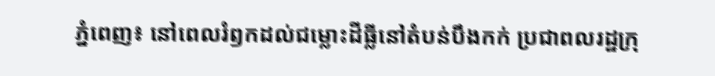ភ្នំពេញ៖ នៅពេលរំឭកដល់ជម្លោះដីធ្លីនៅតំបន់បឹងកក់ ប្រជាពលរដ្ឋក្រុ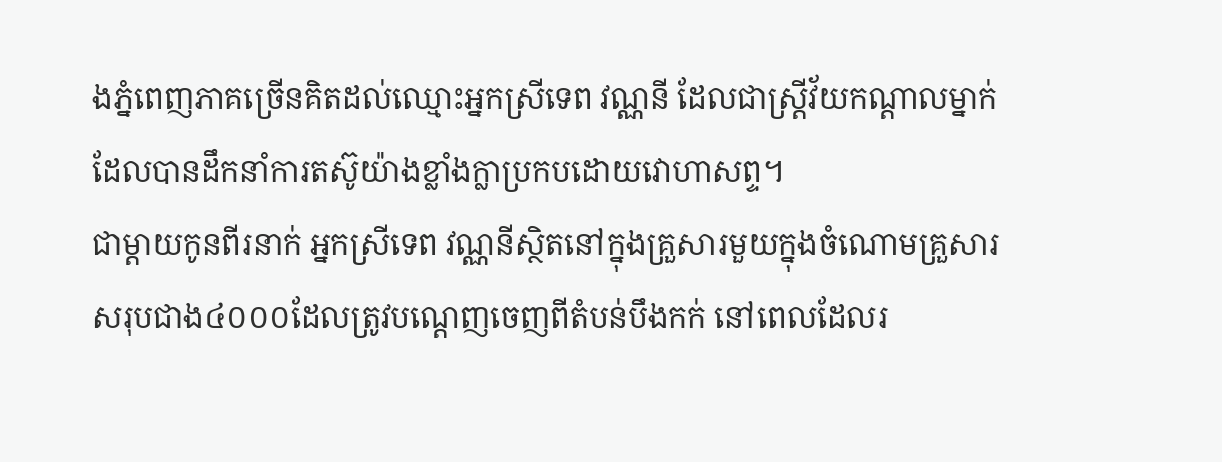ងភ្នំពេញភាគច្រើនគិតដល់ឈ្មោះអ្នកស្រីទេព វណ្ណនី ដែលជាស្ត្រីវ័យកណ្តាលម្នាក់ដែលបានដឹកនាំការតស៊ូយ៉ាងខ្លាំងក្លាប្រកបដោយវោហាសព្ទ។
ជាម្តាយកូនពីរនាក់ អ្នកស្រីទេព វណ្ណនីស្ថិតនៅក្នុងគ្រួសារមួយក្នុងចំណោមគ្រួសារសរុបជាង៤០០០ដែលត្រូវបណ្តេញចេញពីតំបន់បឹងកក់ នៅពេលដែលរ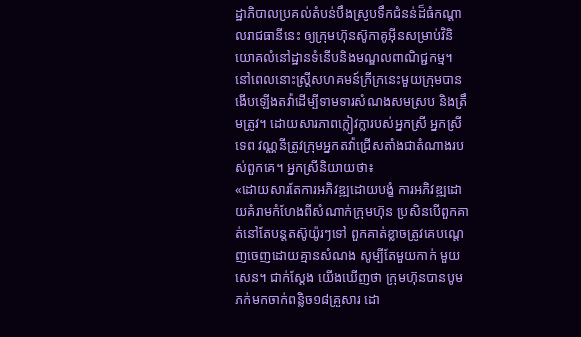ដ្ឋាភិបាលប្រគល់តំបន់បឹងស្រូបទឹកជំនន់ដ៏ធំកណ្តាលរាជធានីនេះ ឲ្យក្រុមហ៊ុនស៊ូកាគូអ៊ីនសម្រាប់វិនិយោគលំនៅដ្ឋានទំនើបនិងមណ្ឌលពាណិជ្ជកម្ម។
នៅពេលនោះស្ត្រីសហគមន៍ក្រីក្រនេះមួយក្រុមបានងើបឡើងតវ៉ាដើម្បីទាមទារសំណងសមស្រប និងត្រឹមត្រូវ។ ដោយសារភាពក្លៀវក្លារបស់អ្នកស្រី អ្នកស្រីទេព វណ្ណនីត្រូវក្រុមអ្នកតវ៉ាជ្រើសតាំងជាតំណាងរបស់ពួកគេ។ អ្នកស្រីនិយាយថា៖
«ដោយសារតែការអភិវឌ្ឍដោយបង្ខំ ការអភិវឌ្ឍដោយគំរាមកំហែងពីសំណាក់ក្រុមហ៊ុន ប្រសិនបើពួកគាត់នៅតែបន្តតស៊ូយ៉ូរៗទៅ ពួកគាត់ខ្លាចត្រូវគេបណ្តេញចេញដោយគ្មានសំណង សូម្បីតែមួយកាក់ មួយសេន។ ជាក់ស្តែង យើងឃើញថា ក្រុមហ៊ុនបានបូមភក់មកចាក់ពន្លិច១៨គ្រួសារ ដោ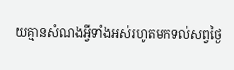យគ្មានសំណងអ្វីទាំងអស់រហូតមកទល់សព្វថ្ងៃ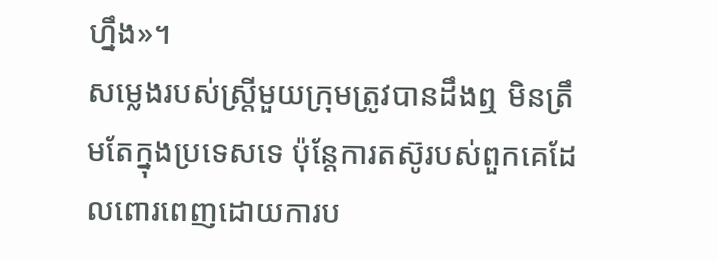ហ្នឹង»។
សម្លេងរបស់ស្ត្រីមួយក្រុមត្រូវបានដឹងឮ មិនត្រឹមតែក្នុងប្រទេសទេ ប៉ុន្តែការតស៊ូរបស់ពួកគេដែលពោរពេញដោយការប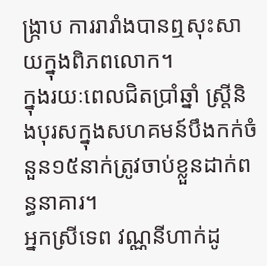ង្ក្រាប ការរារាំងបានឮសុះសាយក្នុងពិភពលោក។
ក្នុងរយៈពេលជិតប្រាំឆ្នាំ ស្ត្រីនិងបុរសក្នុងសហគមន៍បឹងកក់ចំនួន១៥នាក់ត្រូវចាប់ខ្លួនដាក់ពន្ធនាគារ។
អ្នកស្រីទេព វណ្ណនីហាក់ដូ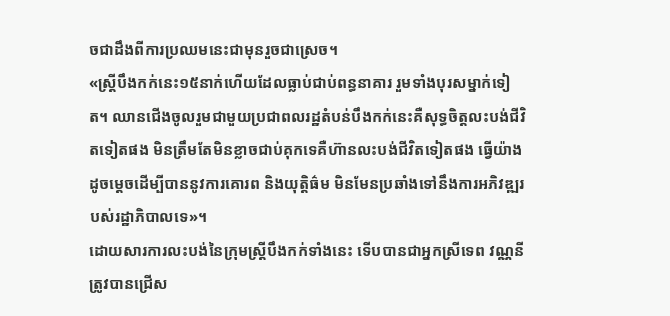ចជាដឹងពីការប្រឈមនេះជាមុនរួចជាស្រេច។
«ស្ត្រីបឹងកក់នេះ១៥នាក់ហើយដែលធ្លាប់ជាប់ពន្ធនាគារ រួមទាំងបុរសម្នាក់ទៀត។ ឈានជើងចូលរួមជាមួយប្រជាពលរដ្ឋតំបន់បឹងកក់នេះគឺសុទ្ធចិត្តលះបង់ជីវិតទៀតផង មិនត្រឹមតែមិនខ្លាចជាប់គុកទេគឺហ៊ានលះបង់ជីវិតទៀតផង ធ្វើយ៉ាងដូចម្តេចដើម្បីបាននូវការគោរព និងយុត្តិធ៌ម មិនមែនប្រឆាំងទៅនឹងការអភិវឌ្ឍរបស់រដ្ឋាភិបាលទេ»។
ដោយសារការលះបង់នៃក្រុមស្ត្រីបឹងកក់ទាំងនេះ ទើបបានជាអ្នកស្រីទេព វណ្ណនី ត្រូវបានជ្រើស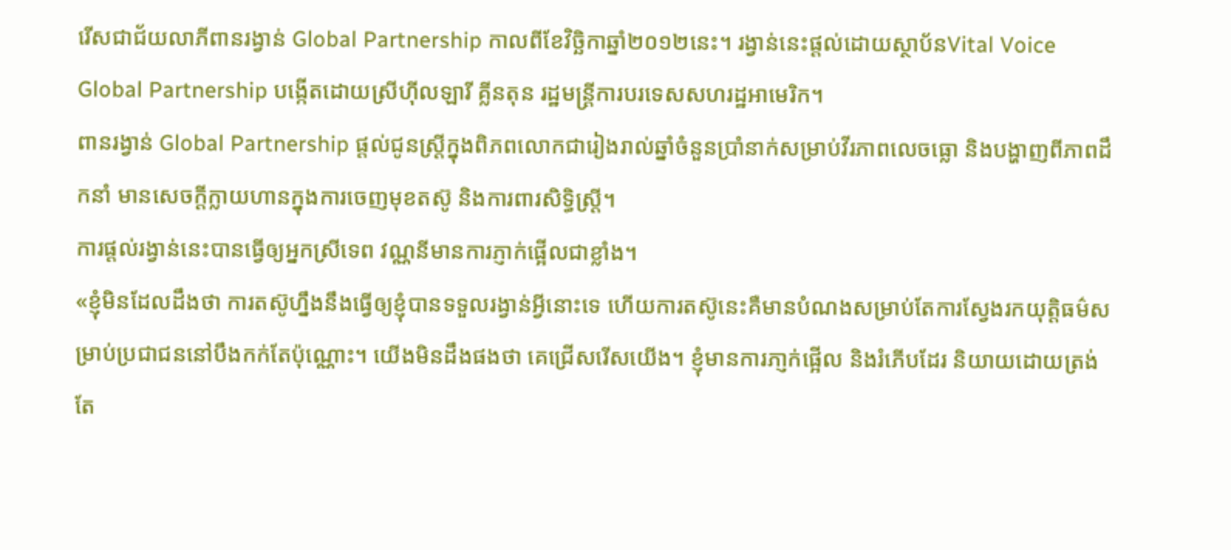រើសជាជ័យលាភីពានរង្វាន់ Global Partnership កាលពីខែវិច្ឆិកាឆ្នាំ២០១២នេះ។ រង្វាន់នេះផ្តល់ដោយស្ថាប័នVital Voice Global Partnership បង្កើតដោយស្រីហ៊ីលឡារី គ្លីនតុន រដ្ឋមន្ដ្រីការបរទេសសហរដ្ឋអាមេរិក។
ពានរង្វាន់ Global Partnership ផ្តល់ជូនស្ត្រីក្នុងពិភពលោកជារៀងរាល់ឆ្នាំចំនួនប្រាំនាក់សម្រាប់វីរភាពលេចធ្លោ និងបង្ហាញពីភាពដឹកនាំ មានសេចក្តីក្លាយហានក្នុងការចេញមុខតស៊ូ និងការពារសិទ្ធិស្ត្រី។
ការផ្តល់រង្វាន់នេះបានធ្វើឲ្យអ្នកស្រីទេព វណ្ណនីមានការភ្ញាក់ផ្អើលជាខ្លាំង។
«ខ្ញុំមិនដែលដឹងថា ការតស៊ូហ្នឹងនឹងធ្វើឲ្យខ្ញុំបានទទួលរង្វាន់អ្វីនោះទេ ហើយការតស៊ូនេះគឺមានបំណងសម្រាប់តែការស្វែងរកយុត្តិធម៌សម្រាប់ប្រជាជននៅបឹងកក់តែប៉ុណ្ណោះ។ យើងមិនដឹងផងថា គេជ្រើសរើសយើង។ ខ្ញុំមានការភា្ញក់ផ្អើល និងរំភើបដែរ និយាយដោយត្រង់តែ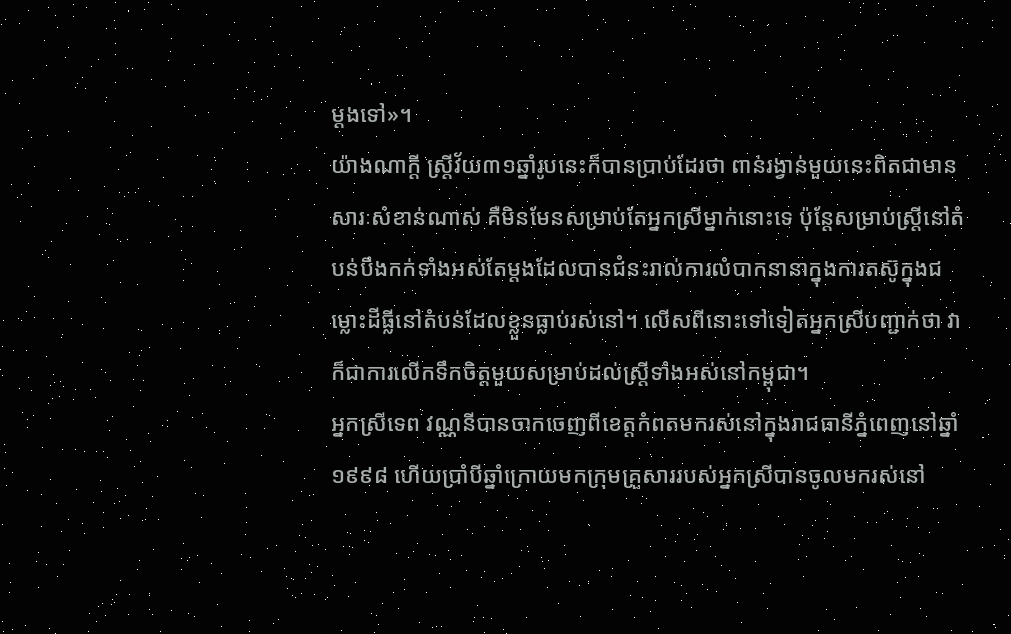ម្តងទៅ»។
យ៉ាងណាក្តី ស្ត្រីវ័យ៣១ឆ្នាំរូបនេះក៏បានប្រាប់ដែរថា ពាន់រង្វាន់មួយនេះពិតជាមានសារៈសំខាន់ណាស់ គឺមិនមែនសម្រាប់តែអ្នកស្រីម្នាក់នោះទេ ប៉ុន្តែសម្រាប់ស្ត្រីនៅតំបន់បឹងកក់ទាំងអស់តែម្តងដែលបានជំនះរាល់ការលំបាកនានាក្នុងការតស៊ូក្នុងជម្លោះដីធ្លីនៅតំបន់ដែលខ្លួនធ្លាប់រស់នៅ។ លើសពីនោះទៅទៀតអ្នកស្រីបញ្ជាក់ថា វាក៏ជាការលើកទឹកចិត្តមួយសម្រាប់ដល់ស្ត្រីទាំងអស់នៅកម្ពុជា។
អ្នកស្រីទេព វណ្ណនីបានចាកចេញពីខេត្តកំពតមករស់នៅក្នុងរាជធានីភ្នំពេញនៅឆ្នាំ១៩៩៨ ហើយប្រាំបីឆ្នាំក្រោយមកក្រុមគ្រួសាររបស់អ្នកស្រីបានចូលមករស់នៅ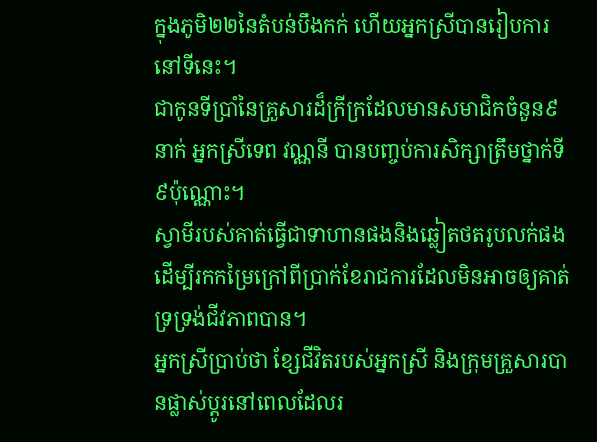ក្នុងភូមិ២២នៃតំបន់បឹងកក់ ហើយអ្នកស្រីបានរៀបការនៅទីនេះ។
ជាកូនទីប្រាំនៃគ្រួសារដ៏ក្រីក្រដែលមានសមាជិកចំនួន៩នាក់ អ្នកស្រីទេព វណ្ណនី បានបញ្ចប់ការសិក្សាត្រឹមថ្នាក់ទី៩ប៉ុណ្ណោះ។
ស្វាមីរបស់គាត់ធ្វើជាទាហានផងនិងឆ្លៀតថតរូបលក់ផងដើម្បីរកកម្រៃក្រៅពីប្រាក់ខែរាជការដែលមិនអាចឲ្យគាត់ទ្រទ្រង់ជីវភាពបាន។
អ្នកស្រីប្រាប់ថា ខ្សែជីវិតរបស់អ្នកស្រី និងក្រុមគ្រួសារបានផ្លាស់ប្តូរនៅពេលដែលរ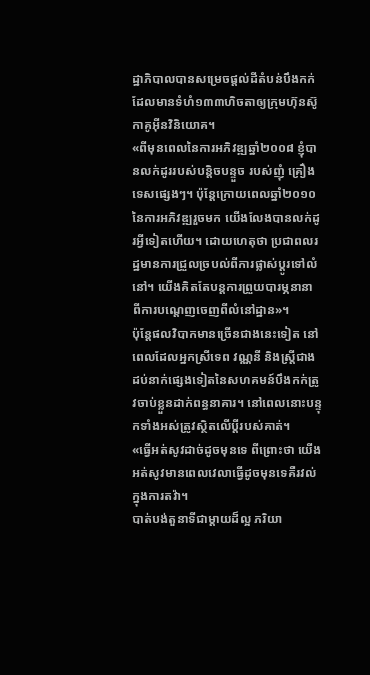ដ្ឋាភិបាលបានសម្រេចផ្តល់ដីតំបន់បឹងកក់ដែលមានទំហំ១៣៣ហិចតាឲ្យក្រុមហ៊ុនស៊ូកាគូអ៊ីនវិនិយោគ។
«ពីមុនពេលនៃការអភិវឌ្ឍឆ្នាំ២០០៨ ខ្ញុំបានលក់ដូររបស់បន្តិចបន្ទួច របស់ញុំ គ្រឿងទេសផ្សេងៗ។ ប៉ុន្តែក្រោយពេលឆ្នាំ២០១០នៃការអភិវឌ្ឍរួចមក យើងលែងបានលក់ដូរអ្វីទៀតហើយ។ ដោយហេតុថា ប្រជាពលរដ្ឋមានការជ្រួលច្របល់ពីការផ្លាស់ប្តូរទៅលំនៅ។ យើងគិតតែបន្តការព្រួយបារម្ភនានា ពីការបណ្តេញចេញពីលំនៅដ្ឋាន»។
ប៉ុន្តែផលវិបាកមានច្រើនជាងនេះទៀត នៅពេលដែលអ្នកស្រីទេព វណ្ណនី និងស្ត្រីជាងដប់នាក់ផ្សេងទៀតនៃសហគមន៍បឹងកក់ត្រូវចាប់ខ្លួនដាក់ពន្ធនាគារ។ នៅពេលនោះបន្ទុកទាំងអស់ត្រូវស្ថិតលើប្តីរបស់គាត់។
«ធ្វើអត់សូវដាច់ដូចមុនទេ ពីព្រោះថា យើងអត់សូវមានពេលវេលាធ្វើដូចមុនទេគឺរវល់ក្នុងការតវ៉ា។
បាត់បង់តួនាទីជាម្តាយដ៏ល្អ ភរិយា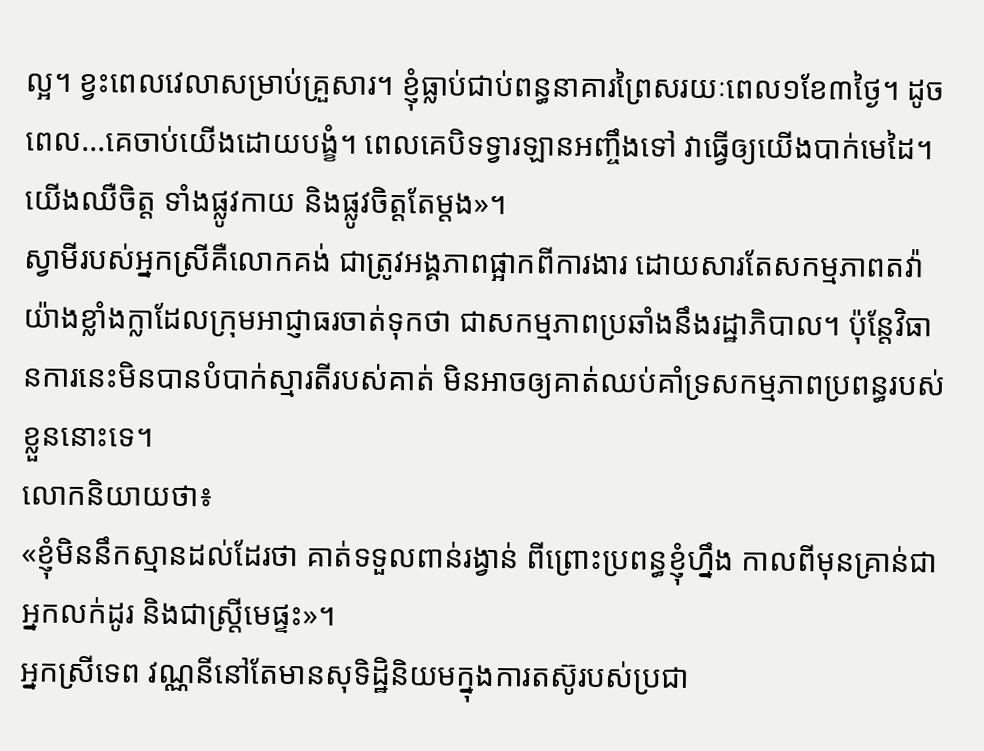ល្អ។ ខ្វះពេលវេលាសម្រាប់គ្រួសារ។ ខ្ញុំធ្លាប់ជាប់ពន្ធនាគារព្រៃសរយៈពេល១ខែ៣ថ្ងៃ។ ដូចពេល...គេចាប់យើងដោយបង្ខំ។ ពេលគេបិទទ្វារឡានអញ្ចឹងទៅ វាធ្វើឲ្យយើងបាក់មេដៃ។ យើងឈឺចិត្ត ទាំងផ្លូវកាយ និងផ្លូវចិត្តតែម្តង»។
ស្វាមីរបស់អ្នកស្រីគឺលោកគង់ ជាត្រូវអង្គភាពផ្អាកពីការងារ ដោយសារតែសកម្មភាពតវ៉ាយ៉ាងខ្លាំងក្លាដែលក្រុមអាជ្ញាធរចាត់ទុកថា ជាសកម្មភាពប្រឆាំងនឹងរដ្ឋាភិបាល។ ប៉ុន្តែវិធានការនេះមិនបានបំបាក់ស្មារតីរបស់គាត់ មិនអាចឲ្យគាត់ឈប់គាំទ្រសកម្មភាពប្រពន្ធរបស់ខ្លួននោះទេ។
លោកនិយាយថា៖
«ខ្ញុំមិននឹកស្មានដល់ដែរថា គាត់ទទួលពាន់រង្វាន់ ពីព្រោះប្រពន្ធខ្ញុំហ្នឹង កាលពីមុនគ្រាន់ជាអ្នកលក់ដូរ និងជាស្ត្រីមេផ្ទះ»។
អ្នកស្រីទេព វណ្ណនីនៅតែមានសុទិដ្ឋិនិយមក្នុងការតស៊ូរបស់ប្រជា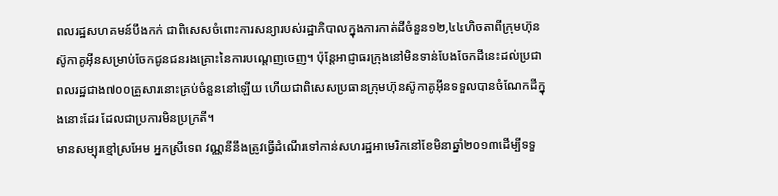ពលរដ្ឋសហគមន៍បឹងកក់ ជាពិសេសចំពោះការសន្យារបស់រដ្ឋាភិបាលក្នុងការកាត់ដីចំនួន១២,៤៤ហិចតាពីក្រុមហ៊ុនស៊ូកាគូអ៊ីនសម្រាប់ចែកជូនជនរងគ្រោះនៃការបណ្តេញចេញ។ ប៉ុន្តែអាជ្ញាធរក្រុងនៅមិនទាន់បែងចែកដីនេះដល់ប្រជាពលរដ្ឋជាង៧០០គ្រួសារនោះគ្រប់ចំនួននៅឡើយ ហើយជាពិសេសប្រធានក្រុមហ៊ុនស៊ូកាគូអ៊ីនទទួលបានចំណែកដីក្នុងនោះដែរ ដែលជាប្រការមិនប្រក្រតី។
មានសម្បុរខ្មៅស្រអែម អ្នកស្រីទេព វណ្ណនីនឹងត្រូវធ្វើដំណើរទៅកាន់សហរដ្ឋអាមេរិកនៅខែមិនាឆ្នាំ២០១៣ដើម្បីទទួ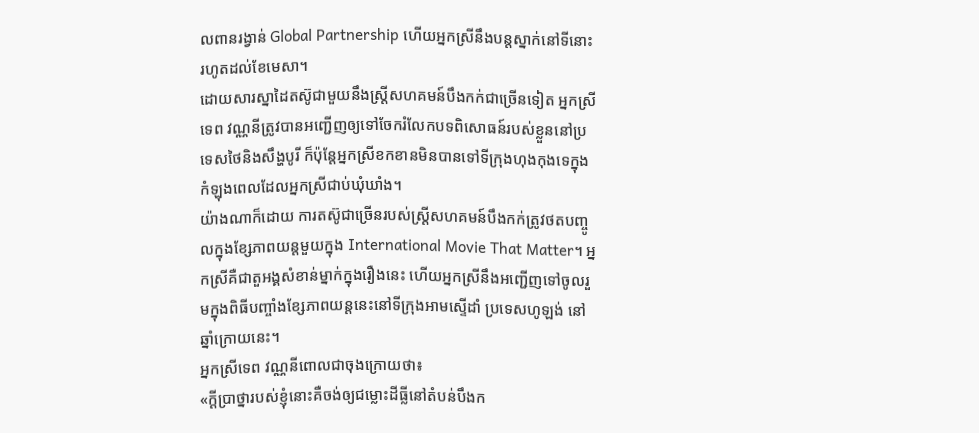លពានរង្វាន់ Global Partnership ហើយអ្នកស្រីនឹងបន្តស្នាក់នៅទីនោះរហូតដល់ខែមេសា។
ដោយសារស្នាដៃតស៊ូជាមួយនឹងស្ត្រីសហគមន៍បឹងកក់ជាច្រើនទៀត អ្នកស្រីទេព វណ្ណនីត្រូវបានអញ្ជើញឲ្យទៅចែករំលែកបទពិសោធន៍របស់ខ្លួននៅប្រទេសថៃនិងសឹង្ហបូរី ក៏ប៉ុន្តែអ្នកស្រីខកខានមិនបានទៅទីក្រុងហុងកុងទេក្នុងកំឡុងពេលដែលអ្នកស្រីជាប់ឃុំឃាំង។
យ៉ាងណាក៏ដោយ ការតស៊ូជាច្រើនរបស់ស្ត្រីសហគមន៍បឹងកក់ត្រូវថតបញ្ចូលក្នុងខ្សែភាពយន្តមួយក្នុង International Movie That Matter។ អ្នកស្រីគឺជាតួអង្គសំខាន់ម្នាក់ក្នុងរឿងនេះ ហើយអ្នកស្រីនឹងអញ្ជើញទៅចូលរួមក្នុងពិធីបញ្ចាំងខ្សែភាពយន្តនេះនៅទីក្រុងអាមស្ទើដាំ ប្រទេសហូឡង់ នៅឆ្នាំក្រោយនេះ។
អ្នកស្រីទេព វណ្ណនីពោលជាចុងក្រោយថា៖
«ក្តីប្រាថ្នារបស់ខ្ញុំនោះគឺចង់ឲ្យជម្លោះដីធ្លីនៅតំបន់បឹងក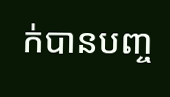ក់បានបញ្ច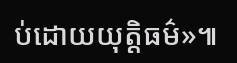ប់ដោយយុត្តិធម៌»៕